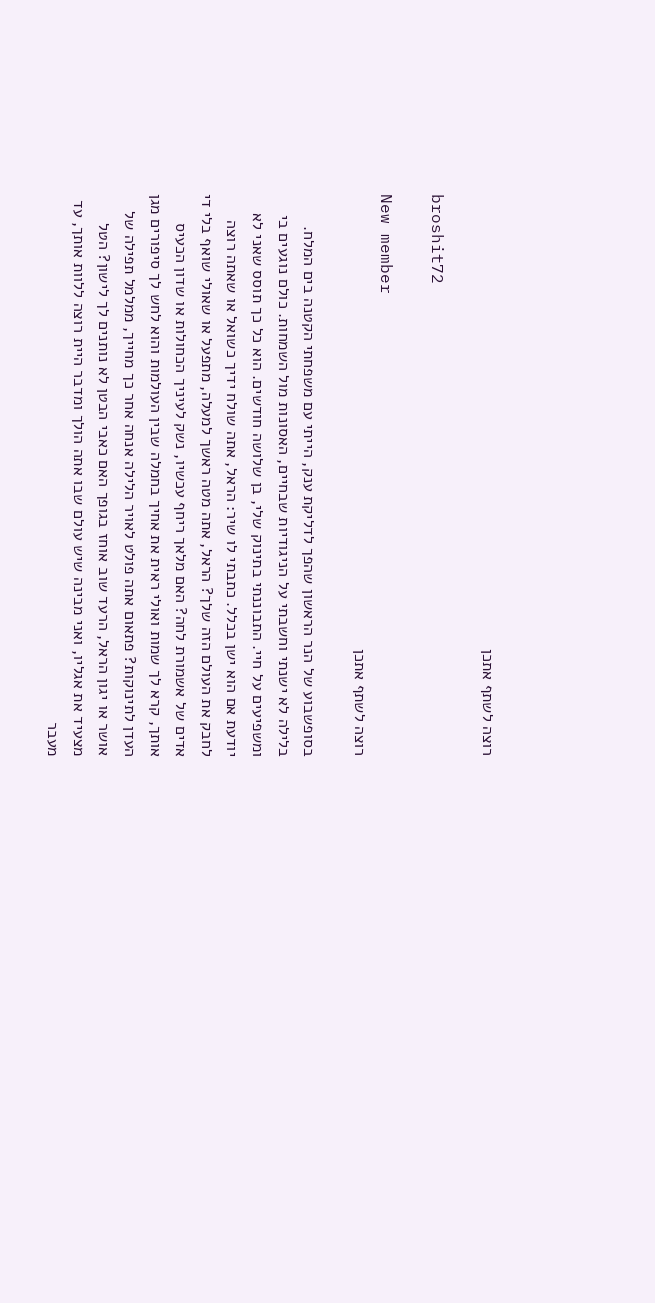רוצה לשתף אתכן

broshit72

New member
רוצה לשתף אתכן

בסופשבוע של הנר הראשון שהפך לדליקת ענק, הייתי עם משפחתי הקטנה בים המלח. בלילה לא ישנתי וחשבתי על הניגודיות שבחיים, האסונות מול השמחות. כולם נוגעים בי ומשפיעים על חיי. התבוננתי בתינוק שלי, בן שלושה חודשים. הוא כל כך תוסס שאני לא יודעת אם הוא ישן בכלל. כתבתי לו שיר: הראל, אתה שולח ידיך כשואל או שאתה רוצה לחבק את העולם הזה שלך? הראל, אתה מטה ראשך למעלה, מתפעל או שאולי שואף בלי די אדים של אשמורת לחה? האם מלאך ריחף עכשיו, נשק לעיניך הכחולות או שדון הכעיס אותך, קרא לך שמות ואולי ראית את אחיך בחמלה שבין העולמות והוא לחש לך סיפורים מגן העדן לתינוקות? פתאום אתה פולט לאויר הלילה אנחה אחר כך מחייך, ממלמל תפילה של אושר או יגון הראל, הרעד שוב אוחז בגופך האם כאבי הבטן לא נותנים לך לישון? הטל מצעיד את אגליו, ואני מבינה שיש עולם שבו אתה הולך ומדבר היית רוצה ללוות אותך, עד מעבר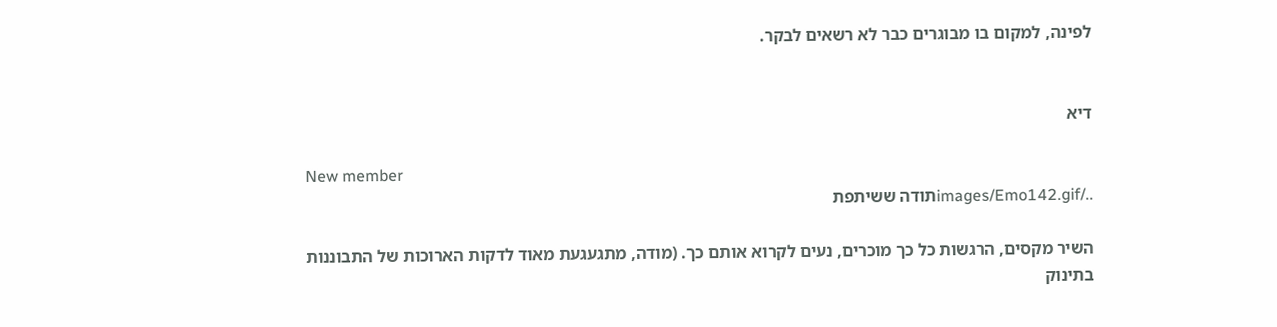לפינה, למקום בו מבוגרים כבר לא רשאים לבקר.


דיא

New member
../images/Emo142.gifתודה ששיתפת

השיר מקסים, הרגשות כל כך מוכרים, נעים לקרוא אותם כך. (מודה, מתגעגעת מאוד לדקות הארוכות של התבוננות בתינוק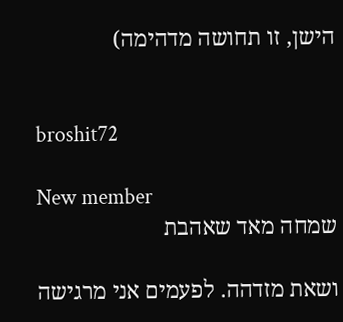הישן, זו תחושה מדהימה)


broshit72

New member
שמחה מאד שאהבת

ושאת מזדהה. לפעמים אני מרגישה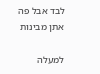לבד אבל פה אתן מבינות

למעלה